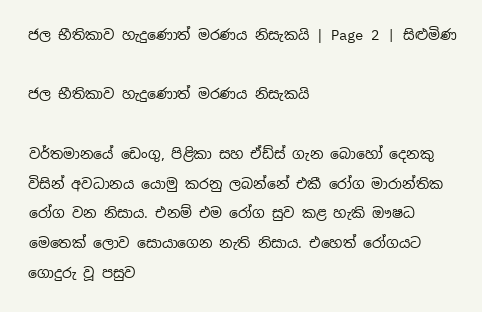ජල භීතිකාව හැදුණොත් මරණය නිසැකයි | Page 2 | සිළුමිණ

ජල භීතිකාව හැදුණොත් මරණය නිසැකයි

වර්තමානයේ ඩෙංගු, පිළිකා සහ ඒඩ්ස් ගැන බොහෝ දෙනකු විසින් අවධානය යොමු කරනු ලබන්නේ එකී රෝග මාරාන්තික රෝග වන නිසාය. එනම් එම රෝග සුව කළ හැකි ඖෂධ මෙතෙක් ලොව සොයාගෙන නැති නිසාය. එහෙත් රෝගයට ගොදුරු වූ පසුව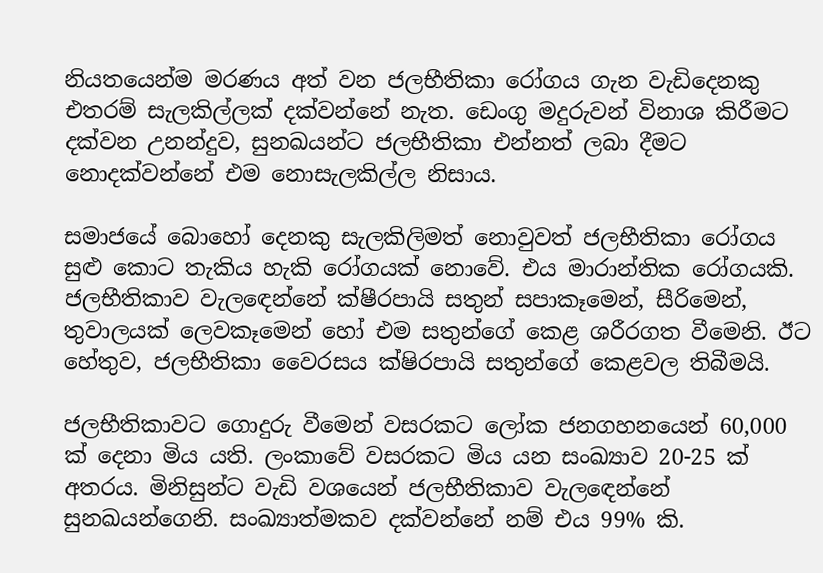නියතයෙන්ම මරණය අත් වන ජලභීතිකා රෝගය ගැන වැඩිදෙනකු එතරම් සැලකිල්ලක් දක්වන්නේ නැත. ඩෙංගු මදුරුවන් විනාශ කිරීමට දක්වන උනන්දුව, සුනඛයන්ට ජලභීතිකා එන්නත් ලබා දීමට නොදක්වන්නේ එම නොසැලකිල්ල නිසාය.

සමා‍ජයේ බො‍හෝ දෙනකු සැලකිලිමත් නොවුවත් ජලභීතිකා රෝගය සුළු කොට තැකිය හැකි රෝගයක් නොවේ. එය මාරාන්තික රෝගයකි. ජලභීතිකාව වැල‍ඳෙන්නේ ක්ෂීරපායි සතුන් සපාකෑමෙන්, සීරිමෙන්, තුවාලයක් ලෙවකෑමෙන් හෝ එම සතුන්ගේ කෙළ ශරීරගත වීමෙනි. ඊට හේතුව, ජලභීතිකා වෛරසය ක්ෂිරපායි සතුන්ගේ කෙළවල තිබීමයි.

ජලභීතිකාවට ගොදුරු වීමෙන් වසරකට ලෝක ජනගහනයෙන් 60,000 ක් දෙනා මිය යති. ලංකාවේ වසරකට මිය යන සංඛ්‍යාව 20-25 ක් අතරය. මිනිසුන්ට වැඩි වශයෙන් ජලභීතිකාව වැල‍ඳෙන්නේ සුනඛයන්ගෙනි. සංඛ්‍යාත්මකව දක්වන්නේ නම් එය 99% කි.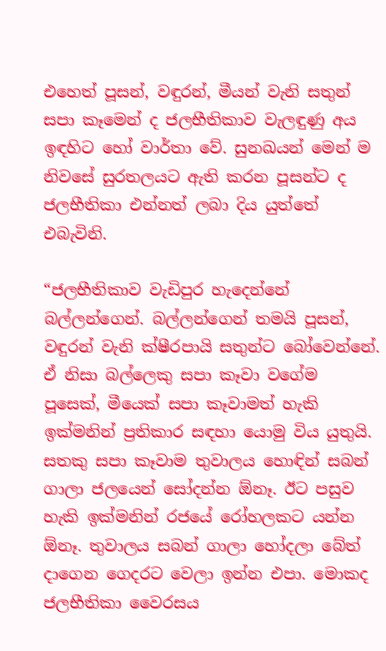එහෙත් පූසන්, වඳුරන්, මීයන් වැනි සතුන් සපා කෑමෙන් ද ජලභීතිකාව වැලඳුණු අය ඉඳහිට හෝ වාර්තා වේ. සුනඛයන් මෙන් ම නිවසේ සුරතලයට ඇති කරන පූසන්ට ද ජලභීතිකා එන්නත් ලබා දිය යුත්තේ එබැවිනි.

“ජලභීතිකාව වැඩිපුර හැදෙන්නේ බල්ලන්ගෙන්. බල්ලන්ගෙන් තමයි පූසන්, වඳුරන් වැනි ක්ෂීරපායි සතුන්ට බෝවෙන්නේ. ඒ නිසා බල්ලෙකු සපා කෑවා වගේම පූසෙක්, මීයෙක් සපා කෑවාමත් හැකි ඉක්මනින් ප්‍රතිකාර සඳහා යොමු විය යුතුයි. සතකු සපා කෑවාම තුවාලය හොඳින් සබන් ගාලා ජලයෙන් සෝදන්න ඕනෑ. ඊට පසුව හැකි ඉක්මනින් රජයේ රෝහලකට යන්න ඕනෑ. තුවාලය සබන් ගාලා හෝදලා බේත් දාගෙන ගෙදරට වෙලා ඉන්න එපා. මොකද ජලභීතිකා වෛරසය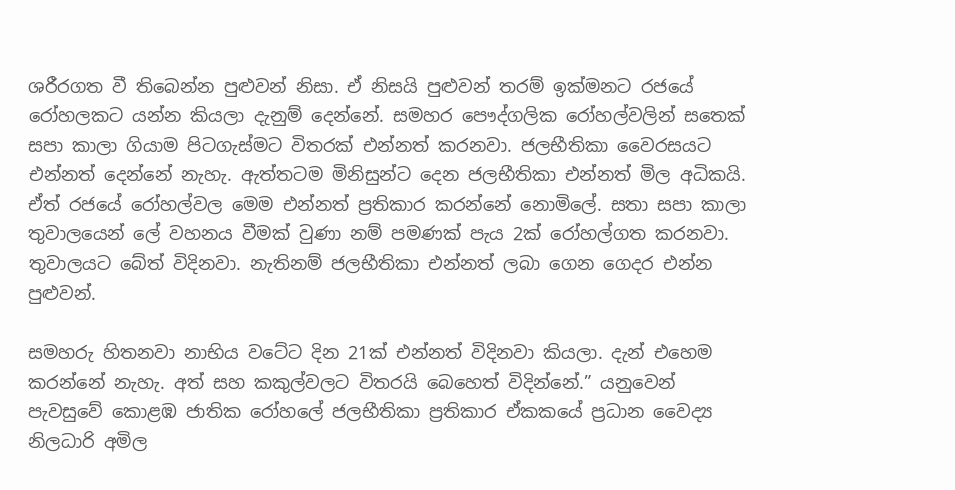ශරීරගත වී තිබෙන්න පුළුවන් නිසා. ඒ නිසයි පුළුවන් තරම් ඉක්මනට රජයේ රෝහලකට යන්න කියලා දැනුම් දෙන්නේ. සමහර පෞද්ගලික රෝහල්වලින් සතෙක් සපා කාලා ගියාම පිටගැස්මට විතරක් එන්නත් කරනවා. ජලභීතිකා වෛරසයට එන්නත් දෙන්නේ නැහැ. ඇත්තටම මිනිසුන්ට දෙන ජලභීතිකා එන්නත් මිල අධිකයි. ඒත් රජයේ රෝහල්වල මෙම එන්නත් ප්‍රතිකාර කරන්නේ නොමිලේ. සතා සපා කාලා තුවාලයෙන් ලේ වහනය වී‍මක් වුණා නම් පමණක් පැය 2ක් රෝහල්ගත කරනවා. තුවාලයට බේත් විදිනවා. නැතිනම් ජලභීතිකා එන්නත් ලබා ගෙන ගෙදර එන්න පුළුවන්.

සමහරු හිතනවා නාභිය වටේට දින 21ක් එන්නත් විදිනවා කියලා. දැන් එහෙම කරන්නේ නැහැ. අත් සහ කකුල්වලට විතරයි බෙහෙත් විදින්නේ.” යනුවෙන් පැවසුවේ කොළඹ ජාතික රෝහලේ ජලභීතිකා ප්‍රතිකාර ඒකකයේ ප්‍රධාන වෛද්‍ය නිලධාරි අමිල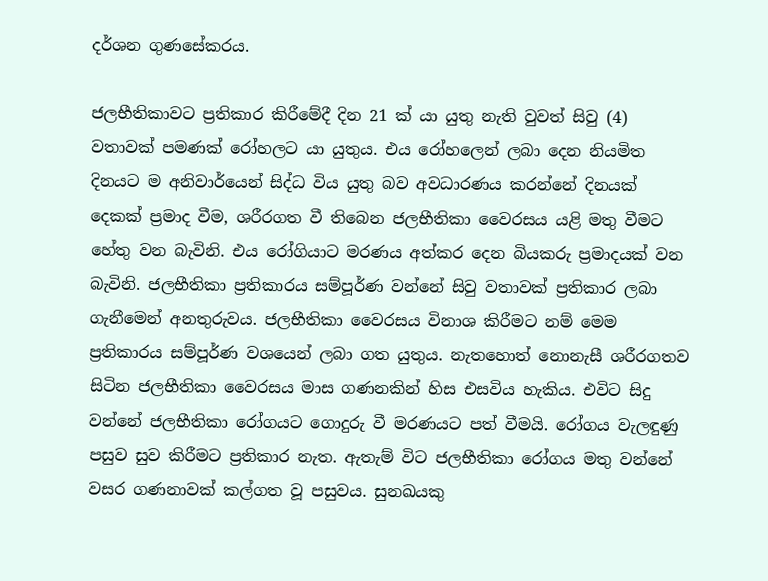දර්ශන ගුණසේකරය.

ජලභීතිකාවට ප්‍රතිකාර කිරීමේදී දින 21 ක් යා යුතු නැති වුවත් සිවු (4) වතාවක් පමණක් රෝහලට යා යුතුය. එය රෝහලෙන් ලබා දෙන නියමිත දිනයට ම අනිවාර්යෙන් සිද්ධ විය යුතු බව අවධාරණය කරන්නේ දිනයක් දෙකක් ප්‍රමාද වීම, ශරීරගත වී තිබෙන ජලභීතිකා වෛරසය යළි මතු වීමට හේතු වන බැවිනි. එය රෝගියාට මරණය අත්කර‍ දෙන බියකරු ප්‍රමාදයක් වන බැවිනි. ජලභීතිකා ප්‍රතිකාරය සම්පූර්ණ වන්නේ සිවු වතාවක් ප්‍රතිකාර ලබා ගැනීමෙන් අනතුරුවය. ජලභීතිකා වෛරසය විනාශ කිරීමට නම් මෙම ප්‍රතිකාරය සම්පූර්ණ වශයෙන් ලබා ගත යුතුය. නැතහොත් නොනැසී ශරීරගතව සිටින ජලභීතිකා වෛරසය මාස ගණනකින් හිස එසවිය හැකිය. එවිට සිදු වන්නේ ජලභීතිකා රෝගයට ගොදුරු වී මරණයට පත් වීමයි. රෝගය වැලඳුණු පසුව සුව කිරීමට ප්‍රතිකාර නැත. ඇතැම් විට ජලභීතිකා රෝගය මතු වන්නේ වසර ගණනාවක් කල්ගත වූ පසුවය. සුනඛයකු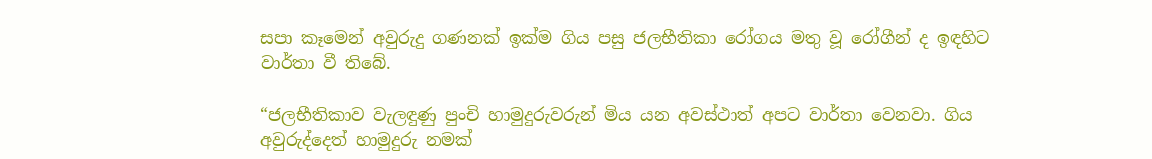සපා කෑමෙන් අවුරුදු ගණනක් ඉක්ම ගිය පසු ජලභීතිකා රෝගය මතු වූ රෝගීන් ද ඉඳහිට වාර්තා වී තිබේ.

“ජලභීතිකාව වැලඳුණු පුංචි හාමුදුරුවරුන් මිය යන අවස්ථාත් අපට වාර්තා වෙනවා. ගිය අවුරුද්දෙත් හාමුදුරු නමක්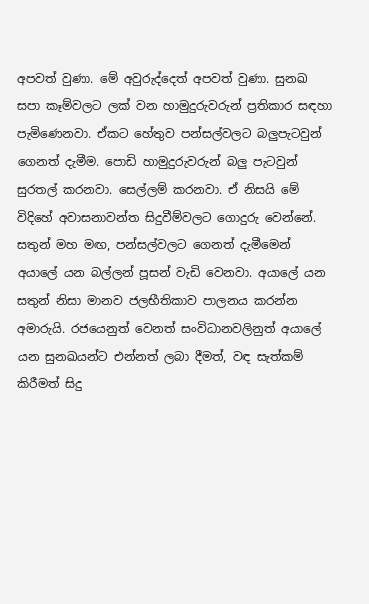අපවත් වුණා. මේ අවුරුද්දෙත් අපවත් වුණා. සුනඛ සපා කෑම්වලට ලක් වන හාමුදුරුවරුන් ප්‍රතිකාර සඳහා පැමිණෙනවා. ඒකට හේතුව පන්සල්වලට බලුපැටවුන් ගෙනත් දැමීම. පොඩි හාමුදුරුවරුන් බලු පැටවුන් සුරතල් කරනවා. සෙල්ලම් කරනවා. ඒ නිසයි මේ විදිහේ අවාසනාවන්ත සිදුවීම්වලට ගොදුරු වෙන්නේ. සතුන් මහ මඟ, පන්සල්වලට ගෙනත් දැමීමෙන් අයාලේ යන බල්ලන් පූසන් වැඩි වෙනවා. අයාලේ යන සතුන් නිසා මානව ජලභීතිකාව පාලනය කරන්න අමාරුයි. රජයෙනුත් වෙනත් සංවිධානවලිනුත් අයාලේ යන සුනඛයන්ට එන්නත් ලබා දීමත්, වඳ සැත්කම් කිරීමත් සිදු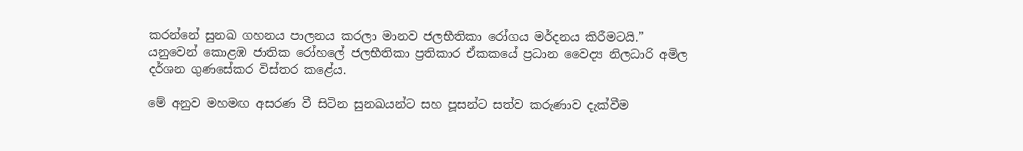කරන්නේ සුනඛ ගහනය පාලනය කරලා මානව ජලභීතිකා රෝගය මර්දනය කිරීමටයි.” යනුවෙන් කොළඹ ජාතික රෝහලේ ජලභීතිකා ප්‍රතිකාර ඒකකයේ ප්‍රධාන වෛද්‍ය නිලධාරි අමිල දර්ශන ගුණසේකර විස්තර කළේය.

මේ අනුව මහමඟ අසරණ වී සිටින සුනඛයන්ට සහ පූසන්ට සත්ව කරුණාව දැක්වීම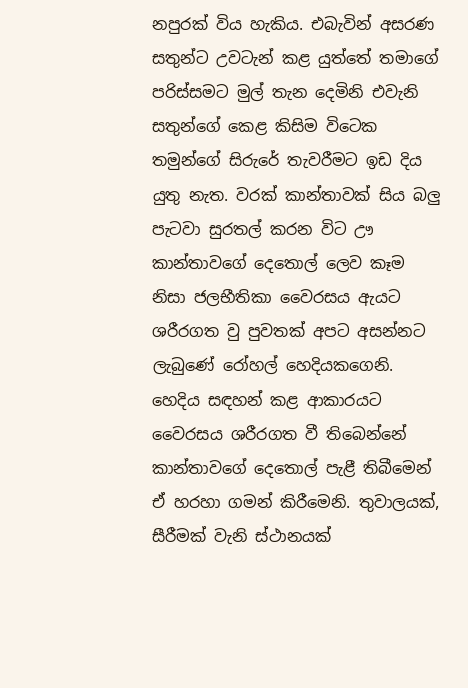නපුරක් විය හැකිය. එබැවින් අසරණ සතුන්ට උවටැන් කළ යුත්තේ තමාගේ පරිස්සමට මුල් තැන දෙමිනි එවැනි සතුන්ගේ කෙළ කිසිම විටෙක තමුන්ගේ සිරුරේ තැවරීමට ඉඩ දිය යුතු නැත. වරක් කාන්තාවක් සිය බලු පැටවා සුරතල් කරන විට ඌ කාන්තාවගේ දෙතොල් ලෙව කෑම නිසා ජලභීතිකා වෛරසය ඇයට ශරීරගත වු පුවතක් අපට අසන්නට ලැබුණේ රෝහල් හෙදියකගෙනි. හෙදිය සඳහන් කළ ආකාරයට වෛරසය ශරීරගත වී තිබෙන්නේ කාන්තාවගේ දෙතොල් පැළී තිබීමෙන් ඒ හරහා ගමන් කිරීමෙනි. තුවාලයක්, සීරීමක් වැනි ස්ථානයක්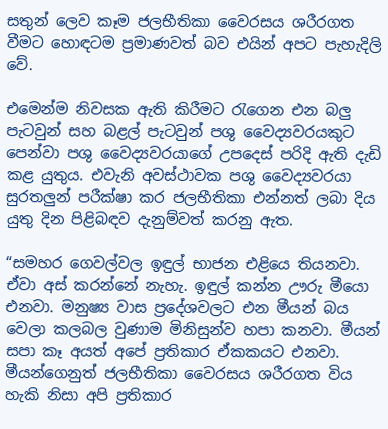සතුන් ලෙව කෑම ජලභීතිකා වෛරසය ශරීරගත වීමට හොඳටම ප්‍රමාණවත් බව එයින් අපට පැහැදිලි වේ.

එමෙන්ම නිවසක ඇති කිරීමට රැගෙන එන බලු පැටවුන් සහ බළල් පැටවුන් පශු වෛද්‍යවරයකුට පෙන්වා පශු වෛද්‍යවරය‍ාගේ උපදෙස් පරිදි ඇති දැඩි කළ යුතුය. එවැනි අවස්ථාවක පශු වෛද්‍යවරයා සුරතලුන් පරීක්ෂා කර ජලභීතිකා එන්නත් ලබා දිය යුතු දින පිළිබඳව දැනුම්වත් කරනු ඇත.

“සමහර ගෙවල්වල ඉඳුල් භාජන එළියෙ තියනවා. ඒවා අස් කරන්නේ නැහැ. ඉඳුල් කන්න ඌරු මීයො එනවා. මනුෂ්‍ය වාස ප්‍රදේශවලට එන මීයන් බය වෙලා කලබල වුණාම මිනිසුන්ව හපා කනවා. මීයන් සපා කෑ අයත් අපේ ප්‍රතිකාර ඒකකයට එනවා. මීයන්ගෙනුත් ජලභීතිකා වෛරසය ශරීරගත විය හැකි නිසා අපි ප්‍රතිකාර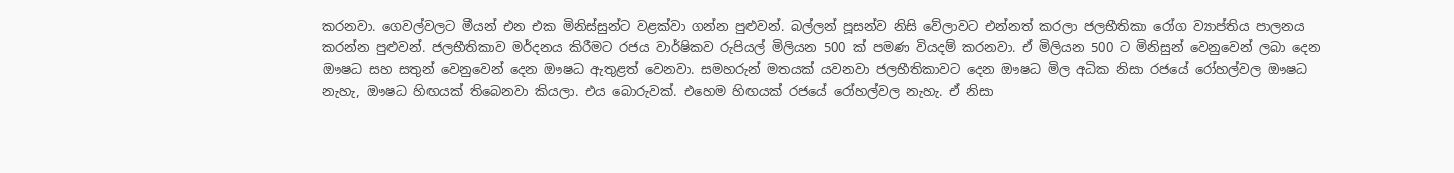කරනවා. ගෙවල්වලට මීයන් එන එක මිනිස්සුන්ට වළක්වා ගන්න පුළුවන්. බල්ලන් පූසන්ව නිසි වේලාවට එන්නත් කරලා ජලභීතිකා රෝග ව්‍යාප්තිය පාලනය කරන්න පුළුවන්. ජලභීතිකාව මර්දනය කිරීමට රජය වාර්ෂිකව රුපියල් මිලියන 500 ක් පමණ වියදම් කරනවා. ඒ මිලියන 500 ට මිනිසුන් වෙනුවෙන් ලබා දෙන ඖෂධ සහ සතුන් වෙනුවෙන් දෙන ඖෂධ ඇතුළත් වෙනවා. සමහරුන් මතයක් යවනවා ජලභීතිකාවට දෙන ඖෂධ මිල අධික නිසා රජයේ රෝහල්වල ඖෂධ නැහැ, ඖෂධ හිඟයක් තිබෙනවා කියලා. එය බොරුවක්. එහෙම හිඟයක් රජයේ රෝහල්වල නැහැ. ඒ නිසා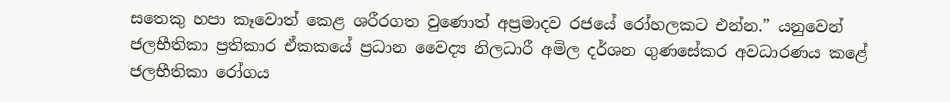සතෙකු හපා කෑවොත් කෙළ ශරීරගත වුණොත් අප්‍රමාදව රජයේ රෝහලකට එන්න.” යනුවෙන් ජලභීතිකා ප්‍රතිකාර ඒකකයේ ප්‍රධාන වෛද්‍ය නිලධාරී අමිල දර්ශන ගුණසේකර අවධාරණය කළේ ජලභීතිකා රෝගය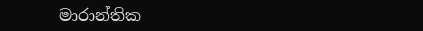මාරාන්තික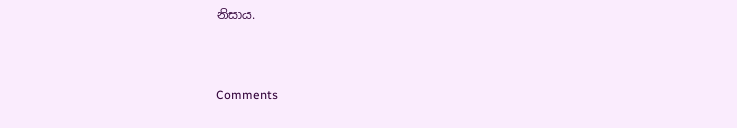නිසාය.



Comments